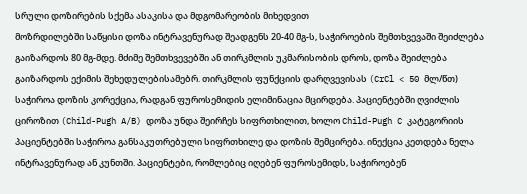სრული დოზირების სქემა ასაკისა და მდგომარეობის მიხედვით
მოზრდილებში საწყისი დოზა ინტრავენურად შეადგენს 20-40 მგ-ს, საჭიროების შემთხვევაში შეიძლება გაიზარდოს 80 მგ-მდე. მძიმე შემთხვევებში ან თირკმლის უკმარისობის დროს, დოზა შეიძლება გაიზარდოს ექიმის შეხედულებისამებრ. თირკმლის ფუნქციის დარღვევისას (CrCl < 50 მლ/წთ) საჭიროა დოზის კორექცია, რადგან ფუროსემიდის ელიმინაცია მცირდება. პაციენტებში ღვიძლის ციროზით (Child-Pugh A/B) დოზა უნდა შეირჩეს სიფრთხილით, ხოლო Child-Pugh C კატეგორიის პაციენტებში საჭიროა განსაკუთრებული სიფრთხილე და დოზის შემცირება. ინექცია კეთდება ნელა ინტრავენურად ან კუნთში. პაციენტები, რომლებიც იღებენ ფუროსემიდს, საჭიროებენ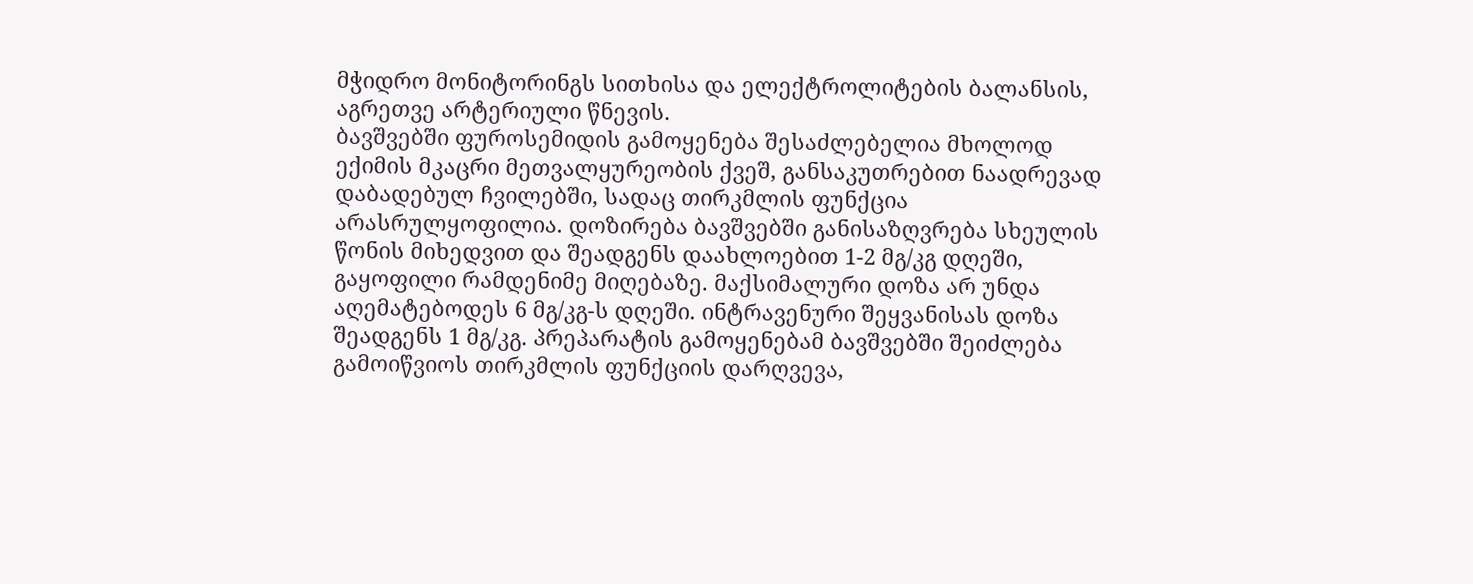მჭიდრო მონიტორინგს სითხისა და ელექტროლიტების ბალანსის, აგრეთვე არტერიული წნევის.
ბავშვებში ფუროსემიდის გამოყენება შესაძლებელია მხოლოდ ექიმის მკაცრი მეთვალყურეობის ქვეშ, განსაკუთრებით ნაადრევად დაბადებულ ჩვილებში, სადაც თირკმლის ფუნქცია არასრულყოფილია. დოზირება ბავშვებში განისაზღვრება სხეულის წონის მიხედვით და შეადგენს დაახლოებით 1-2 მგ/კგ დღეში, გაყოფილი რამდენიმე მიღებაზე. მაქსიმალური დოზა არ უნდა აღემატებოდეს 6 მგ/კგ-ს დღეში. ინტრავენური შეყვანისას დოზა შეადგენს 1 მგ/კგ. პრეპარატის გამოყენებამ ბავშვებში შეიძლება გამოიწვიოს თირკმლის ფუნქციის დარღვევა,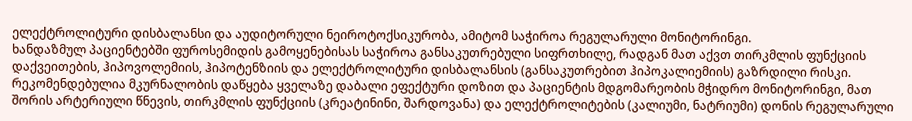ელექტროლიტური დისბალანსი და აუდიტორული ნეიროტოქსიკურობა, ამიტომ საჭიროა რეგულარული მონიტორინგი.
ხანდაზმულ პაციენტებში ფუროსემიდის გამოყენებისას საჭიროა განსაკუთრებული სიფრთხილე, რადგან მათ აქვთ თირკმლის ფუნქციის დაქვეითების, ჰიპოვოლემიის, ჰიპოტენზიის და ელექტროლიტური დისბალანსის (განსაკუთრებით ჰიპოკალიემიის) გაზრდილი რისკი. რეკომენდებულია მკურნალობის დაწყება ყველაზე დაბალი ეფექტური დოზით და პაციენტის მდგომარეობის მჭიდრო მონიტორინგი, მათ შორის არტერიული წნევის, თირკმლის ფუნქციის (კრეატინინი, შარდოვანა) და ელექტროლიტების (კალიუმი, ნატრიუმი) დონის რეგულარული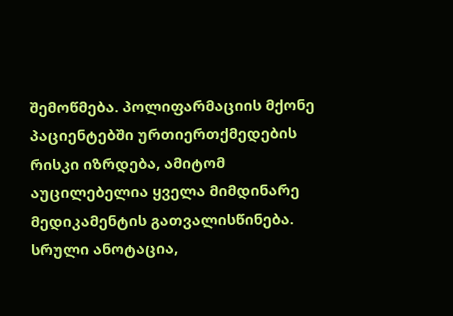შემოწმება. პოლიფარმაციის მქონე პაციენტებში ურთიერთქმედების რისკი იზრდება, ამიტომ აუცილებელია ყველა მიმდინარე მედიკამენტის გათვალისწინება.
სრული ანოტაცია,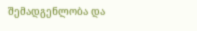შემადგენლობა და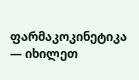ფარმაკოკინეტიკა — იხილეთ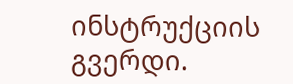ინსტრუქციის გვერდი.